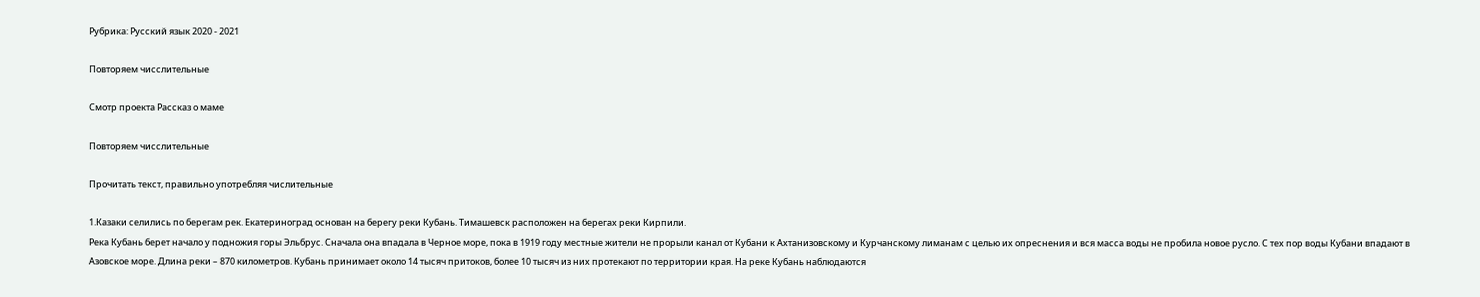Рубрика: Русский язык 2020 - 2021

Повторяем чисслительные

Смотр проекта Рассказ о маме

Повторяем чисслительные

Прочитать текст, правильно употребляя числительные

1.Казаки селились по берегам рек. Екатериноград основан на берегу реки Кубань. Тимашевск расположен на берегах реки Кирпили.
Река Кубань берет начало у подножия горы Эльбрус. Сначала она впадала в Черное море, пока в 1919 году местные жители не прорыли канал от Кубани к Ахтанизовскому и Курчанскому лиманам с целью их опреснения и вся масса воды не пробила новое русло. С тех пор воды Кубани впадают в Азовское море. Длина реки – 870 километров. Кубань принимает около 14 тысяч притоков, более 10 тысяч из них протекают по территории края. На реке Кубань наблюдаются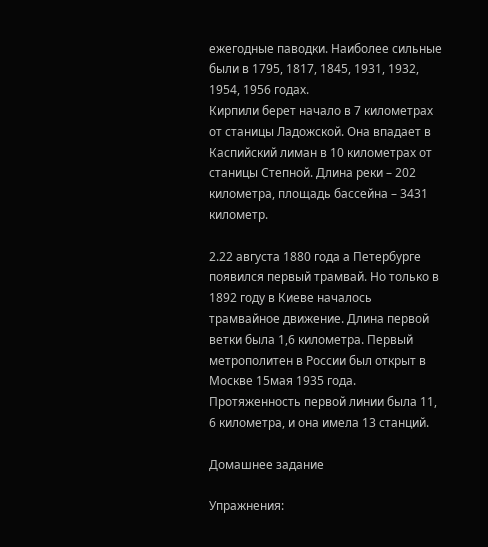ежегодные паводки. Наиболее сильные были в 1795, 1817, 1845, 1931, 1932, 1954, 1956 годах.
Кирпили берет начало в 7 километрах от станицы Ладожской. Она впадает в Каспийский лиман в 10 километрах от станицы Степной. Длина реки – 202 километра, площадь бассейна – 3431 километр.

2.22 августа 1880 года а Петербурге появился первый трамвай. Но только в 1892 году в Киеве началось трамвайное движение. Длина первой ветки была 1,6 километра. Первый метрополитен в России был открыт в Москве 15мая 1935 года. Протяженность первой линии была 11, 6 километра, и она имела 13 станций.

Домашнее задание

Упражнения: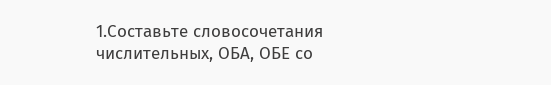1.Составьте словосочетания числительных, ОБА, ОБЕ со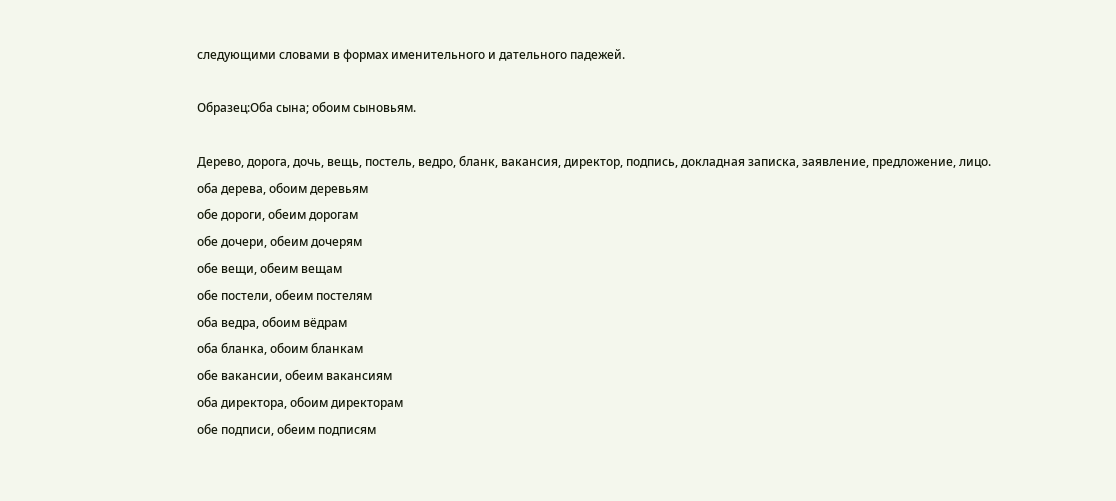следующими словами в формах именительного и дательного падежей.

Образец:Оба сына; обоим сыновьям.

Дерево, дорога, дочь, вещь, постель, ведро, бланк, вакансия, директор, подпись, докладная записка, заявление, предложение, лицо.
оба дерева, обоим деревьям
обе дороги, обеим дорогам
обе дочери, обеим дочерям
обе вещи, обеим вещам
обе постели, обеим постелям
оба ведра, обоим вёдрам
оба бланка, обоим бланкам
обе вакансии, обеим вакансиям
оба директора, обоим директорам
обе подписи, обеим подписям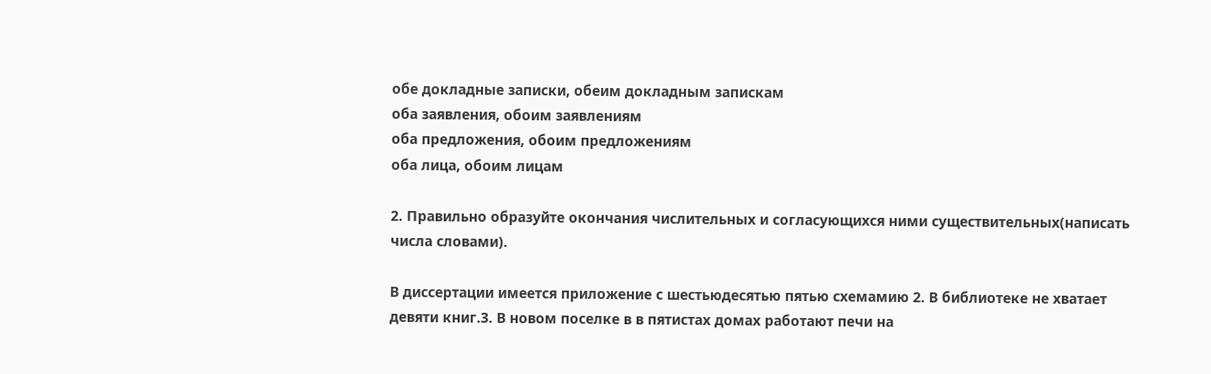обе докладные записки, обеим докладным запискам
оба заявления, обоим заявлениям
оба предложения, обоим предложениям
оба лица, обоим лицам

2. Правильно образуйте окончания числительных и согласующихся ними существительных(написать числа словами).

В диссертации имеется приложение с шестьюдесятью пятью схемамию 2. В библиотеке не хватает девяти книг.3. В новом поселке в в пятистах домах работают печи на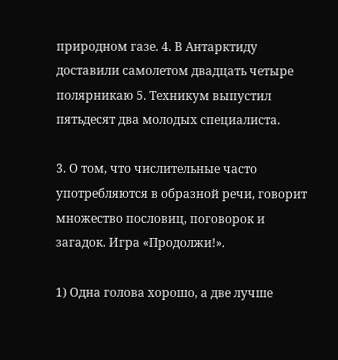природном газе. 4. В Антарктиду доставили самолетом двадцать четыре полярникаю 5. Техникум выпустил пятьдесят два молодых специалиста.

3. О том, что числительные часто употребляются в образной речи, говорит множество пословиц, поговорок и загадок. Игра «Продолжи!».

1) Одна голова хорошо, а две лучше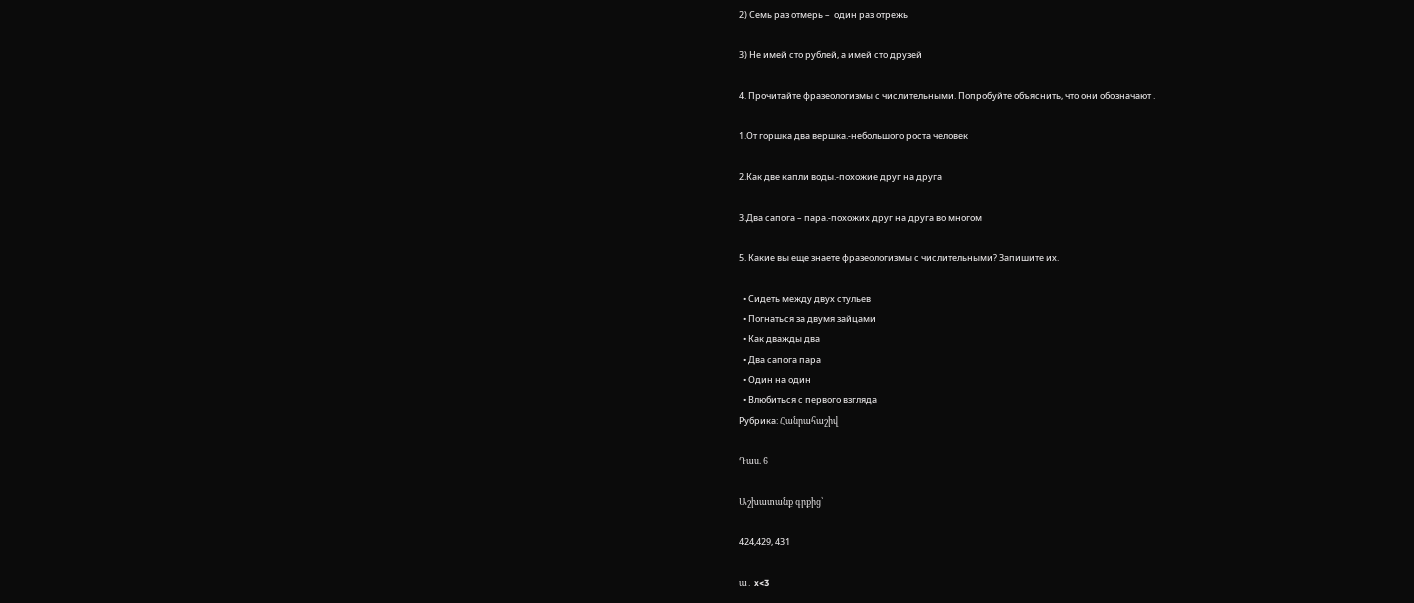2) Семь раз отмерь –  один раз отрежь

3) Не имей сто рублей, а имей сто друзей

4. Прочитайте фразеологизмы с числительными. Попробуйте объяснить, что они обозначают .

1.От горшка два вершка.-небольшого роста человек

2.Как две капли воды.-похожие друг на друга

3.Два сапога – пара.-похожих друг на друга во многом

5. Какие вы еще знаете фразеологизмы с числительными? Запишите их.

  • Сидеть между двух стульев
  • Погнаться за двумя зайцами
  • Как дважды два
  • Два сапога пара
  • Один на один
  • Влюбиться с первого взгляда
Рубрика: Հանրահաշիվ

Դաս. 6

Աշխատանք գրքից՝

424,429, 431

ա․ x<3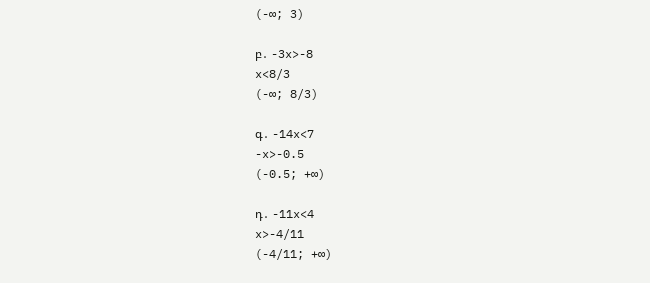(-∞; 3)

բ․ -3x>-8
x<8/3
(-∞; 8/3)

գ․ -14x<7
-x>-0.5
(-0.5; +∞)

դ․ -11x<4
x>-4/11
(-4/11; +∞)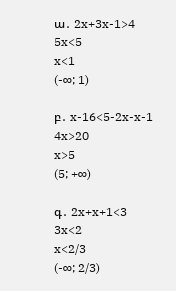ա․ 2x+3x-1>4
5x<5
x<1
(-∞; 1)

բ․ x-16<5-2x-x-1
4x>20
x>5
(5; +∞)

գ․ 2x+x+1<3
3x<2
x<2/3
(-∞; 2/3)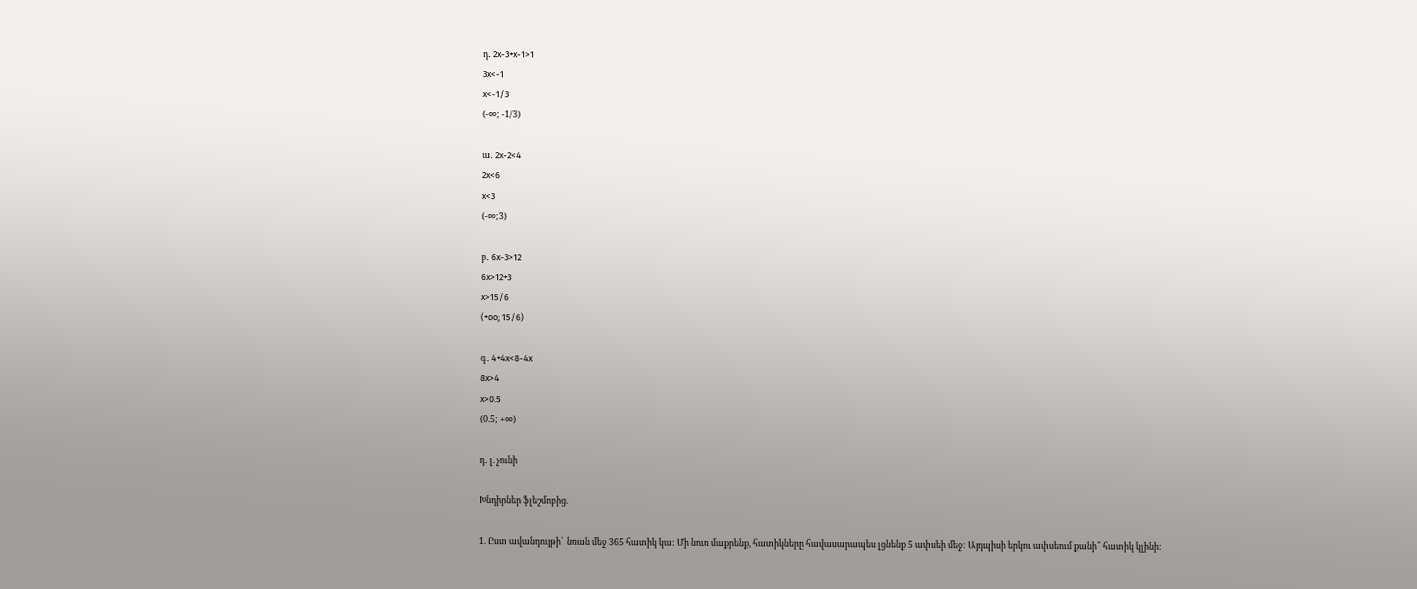դ․ 2x-3+x-1>1
3x<-1
x<-1/3
(-∞; -1/3)

ա․ 2x-2<4
2x<6
x<3
(-∞;3)

բ․ 6x-3>12
6x>12+3
x>15/6
(+oo; 15/6)

գ․ 4+4x<8-4x
8x>4
x>0.5
(0.5; +∞)

դ․ լ. չունի

Խնդիրներ ֆլեշմոբից.

1. Ըստ ավանդույթի՝  նռան մեջ 365 հատիկ կա: Մի նուռ մաքրենք, հատիկները հավասարապես լցնենք 5 ափսեի մեջ: Այդպիսի երկու ափսեում քանի՞ հատիկ կլինի: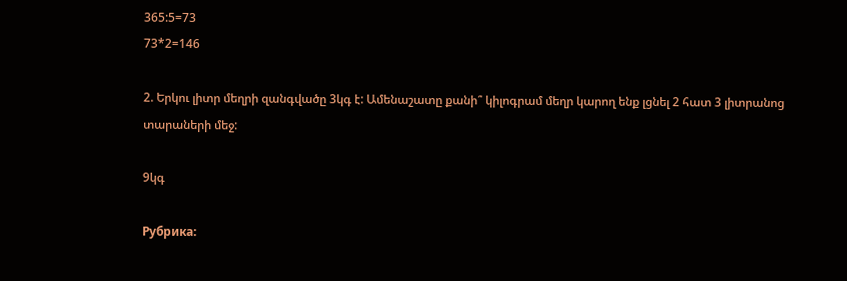365:5=73
73*2=146

2. Երկու լիտր մեղրի զանգվածը 3կգ է: Ամենաշատը քանի՞ կիլոգրամ մեղր կարող ենք լցնել 2 հատ 3 լիտրանոց տարաների մեջ:

9կգ

Рубрика: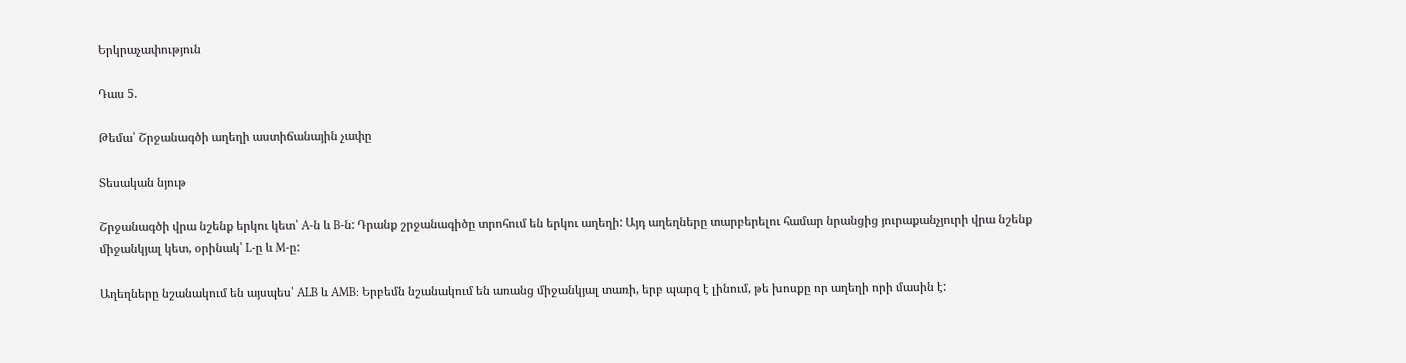Երկրաչափություն

Դաս 5.

Թեմա՝ Շրջանագծի աղեղի աստիճանային չափը

Տեսական նյութ

Շրջանագծի վրա նշենք երկու կետ՝ A-ն և B-ն: Դրանք շրջանագիծը տրոհում են երկու աղեղի: Այդ աղեղները տարբերելու համար նրանցից յուրաքանչյուրի վրա նշենք միջանկյալ կետ, օրինակ՝ L-ը և M-ը:

Աղեղները նշանակում են այսպես՝ ALB և AMB: Երբեմն նշանակում են առանց միջանկյալ տառի, երբ պարզ է լինում, թե խոսքը որ աղեղի որի մասին է: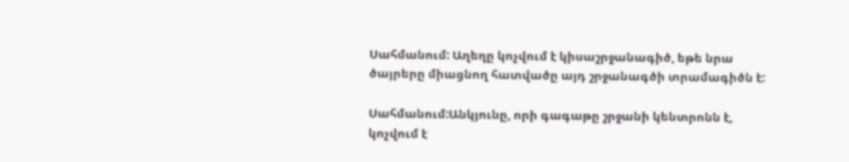Սահմանում: Աղեղը կոչվում է կիսաշրջանագիծ, եթե նրա ծայրերը միացնող հատվածը այդ շրջանագծի տրամագիծն է:

Սահմանում:Անկյունը, որի գագաթը շրջանի կենտրոնն է, կոչվում է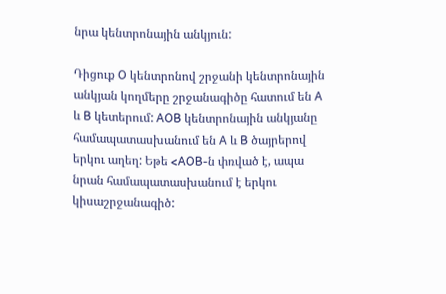նրա կենտրոնային անկյուն:

Դիցուք O կենտրոնով շրջանի կենտրոնային անկյան կողմերը շրջանագիծը հատում են A և B կետերում: AOB կենտրոնային անկյանը համապատասխանում են A և B ծայրերով երկու աղեղ: Եթե <AOB-ն փռված է, ապա նրան համապատասխանում է երկու կիսաշրջանագիծ: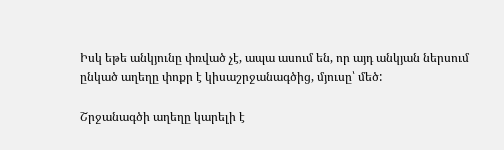Իսկ եթե անկյունը փռված չէ, ապա ասում են, որ այդ անկյան ներսում ընկած աղեղը փոքր է կիսաշրջանագծից, մյուսը՝ մեծ:

Շրջանագծի աղեղը կարելի է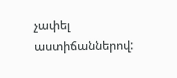չափել աստիճաններով: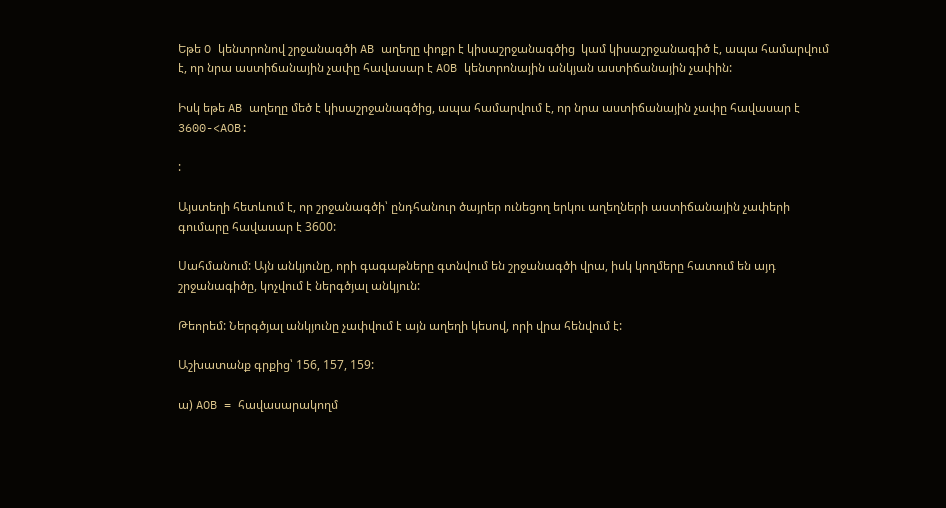Եթե O կենտրոնով շրջանագծի AB աղեղը փոքր է կիսաշրջանագծից  կամ կիսաշրջանագիծ է, ապա համարվում է, որ նրա աստիճանային չափը հավասար է AOB կենտրոնային անկյան աստիճանային չափին:

Իսկ եթե AB աղեղը մեծ է կիսաշրջանագծից, ապա համարվում է, որ նրա աստիճանային չափը հավասար է 3600-<AOB:

:

Այստեղի հետևում է, որ շրջանագծի՝ ընդհանուր ծայրեր ունեցող երկու աղեղների աստիճանային չափերի գումարը հավասար է 3600:

Սահմանում: Այն անկյունը, որի գագաթները գտնվում են շրջանագծի վրա, իսկ կողմերը հատում են այդ շրջանագիծը, կոչվում է ներգծյալ անկյուն:

Թեորեմ: Ներգծյալ անկյունը չափվում է այն աղեղի կեսով, որի վրա հենվում է:

Աշխատանք գրքից՝ 156, 157, 159:

ա) AOB = հավասարակողմ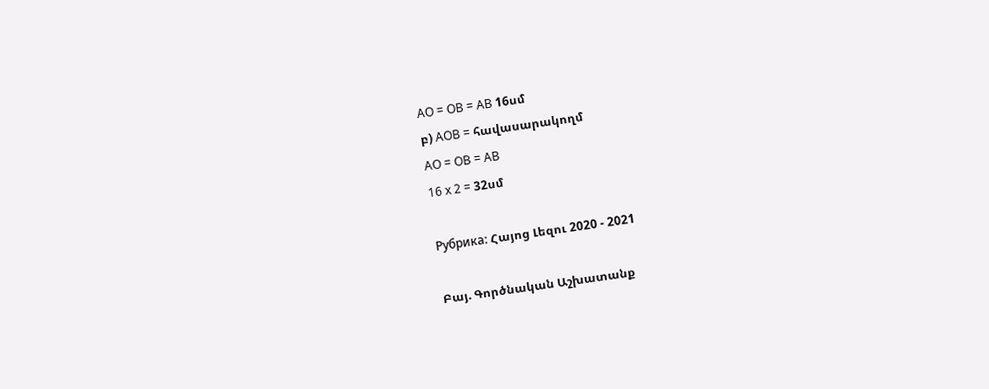AO = OB = AB 16սմ
բ) AOB = հավասարակողմ
AO = OB = AB
16 x 2 = 32սմ

Рубрика: Հայոց Լեզու 2020 - 2021

Բայ. Գործնական Աշխատանք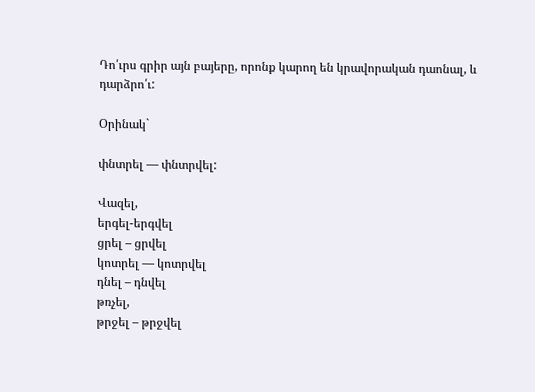Դո՛ւրս գրիր այն բայերը, որոնք կարող են կրավորական դաոնալ, և դարձրո՛ւ:

Օրինակ`

փնտրել — փնտրվել:

Վազել,
երգել-երգվել
ցրել – ցրվել
կոտրել — կոտրվել
դնել – դնվել
թռչել,
թրջել – թրջվել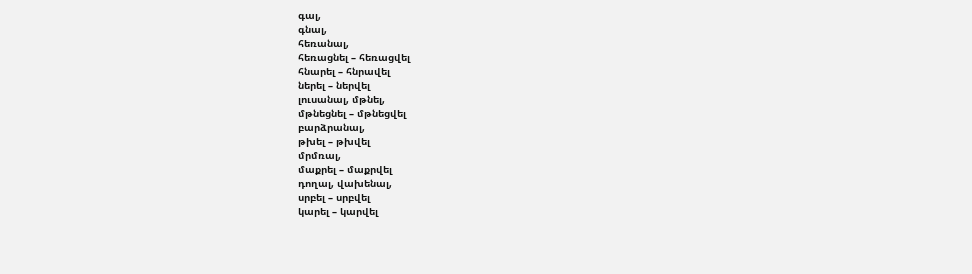գալ,
գնալ,
հեռանալ,
հեռացնել – հեռացվել
հնարել – հնրավել
ներել – ներվել
լուսանալ, մթնել,
մթնեցնել – մթնեցվել
բարձրանալ,
թխել – թխվել
մրմռալ,
մաքրել – մաքրվել
դողալ, վախենալ,
սրբել – սրբվել
կարել – կարվել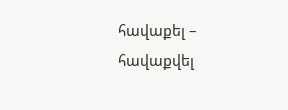հավաքել – հավաքվել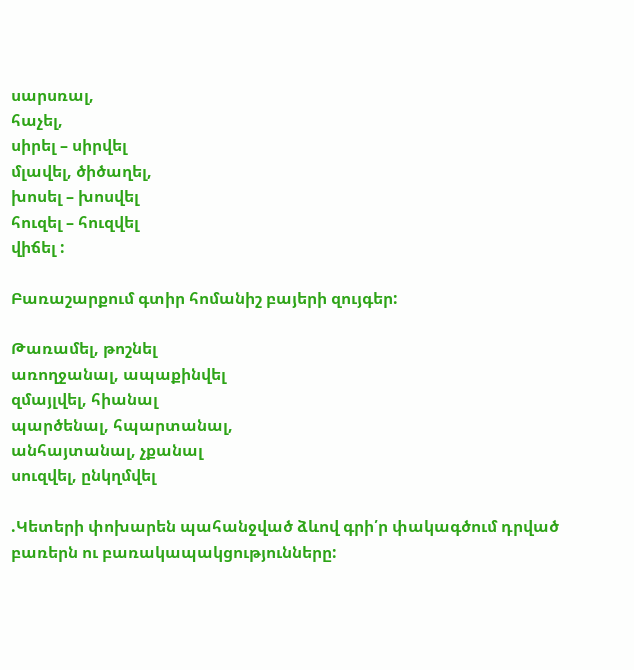սարսռալ,
հաչել,
սիրել – սիրվել
մլավել, ծիծաղել,
խոսել – խոսվել
հուզել – հուզվել
վիճել :

Բառաշարքում գտիր հոմանիշ բայերի զույգեր:

Թառամել, թոշնել
առողջանալ, ապաքինվել
զմայլվել, հիանալ
պարծենալ, հպարտանալ,
անհայտանալ, չքանալ
սուզվել, ընկղմվել

.Կետերի փոխարեն պահանջված ձևով գրի՛ր փակագծում դրված բառերն ու բառակապակցությունները: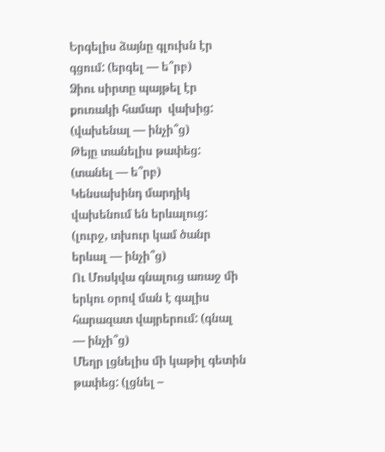Երգելիս ձայնը գլուխն էր գցում: (երգել — ե՞րբ)
Ձիու սիրտը պայթել էր քուռակի համար  վախից: (վախենալ — ինչի՞ց)
Թեյը տանելիս թափեց: (տանել — ե՞րբ)
Կենսախինդ մարդիկ վախենում են երևալուց: (լուրջ, տխուր կամ ծանր երևալ — ինչի՞ց)
Ու Մոսկվա գնալուց առաջ մի երկու օրով ման է գալիս հարազատ վայրերում: (գնալ — ինչի՞ց)
Մեղր լցնելիս մի կաթիլ գետին թափեց: (լցնել –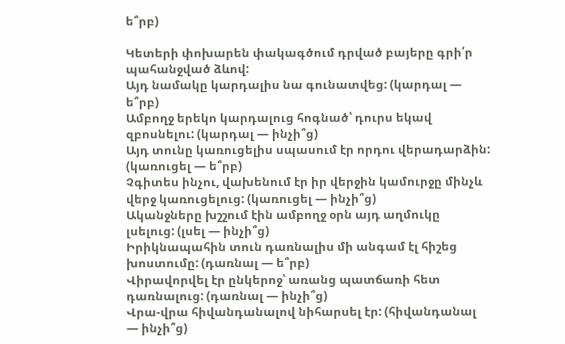ե՞րբ)

Կետերի փոխարեն փակագծում դրված բայերը գրի՛ր պահանջված ձևով:
Այդ նամակը կարդալիս նա գունատվեց: (կարդալ — ե՞րբ)
Ամբողջ երեկո կարդալուց հոգնած՝ դուրս եկավ զբոսնելու: (կարդալ — ինչի՞ց)
Այդ տունը կառուցելիս սպասում էր որդու վերադարձին: (կառուցել — ե՞րբ)
Չգիտես ինչու, վախենում էր իր վերջին կամուրջը մինչև վերջ կառուցելուց: (կառուցել — ինչի՞ց)
Ականջները խշշում էին ամբողջ օրն այդ աղմուկը լսելուց: (լսել — ինչի՞ց)
Իրիկնապահին տուն դառնալիս մի անգամ էլ հիշեց խոստումը: (դառնալ — ե՞րբ)
Վիրավորվել էր ընկերոջ՝ առանց պատճառի հետ դառնալուց: (դառնալ — ինչի՞ց)
Վրա-վրա հիվանդանալով նիհարսել էր: (հիվանդանալ — ինչի՞ց)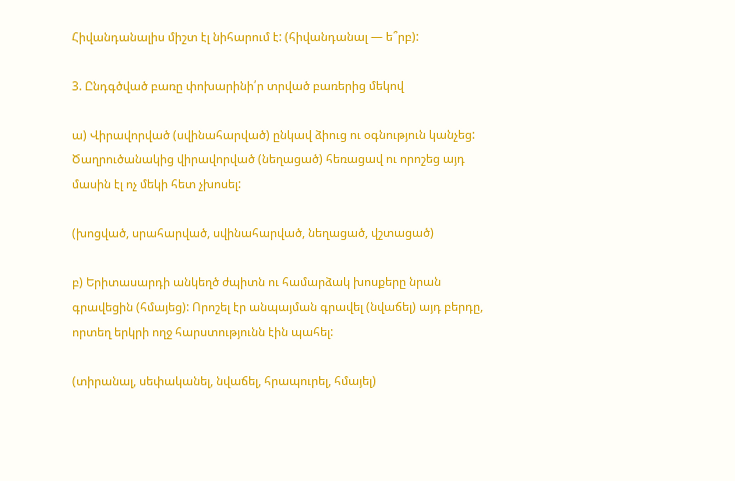Հիվանդանալիս միշտ էլ նիհարում է: (հիվանդանալ — ե՞րբ):

3. Ընդգծված բառը փոխարինի՛ր տրված բառերից մեկով

ա) Վիրավորված (սվինահարված) ընկավ ձիուց ու օգնություն կանչեց: Ծաղրուծանակից վիրավորված (նեղացած) հեռացավ ու որոշեց այդ մասին էլ ոչ մեկի հետ չխոսել:

(խոցված, սրահարված, սվինահարված, նեղացած, վշտացած)

բ) Երիտասարդի անկեղծ ժպիտն ու համարձակ խոսքերը նրան գրավեցին (հմայեց): Որոշել էր անպայման գրավել (նվաճել) այդ բերդը, որտեղ երկրի ողջ հարստությունն էին պահել:

(տիրանալ, սեփականել, նվաճել, հրապուրել, հմայել)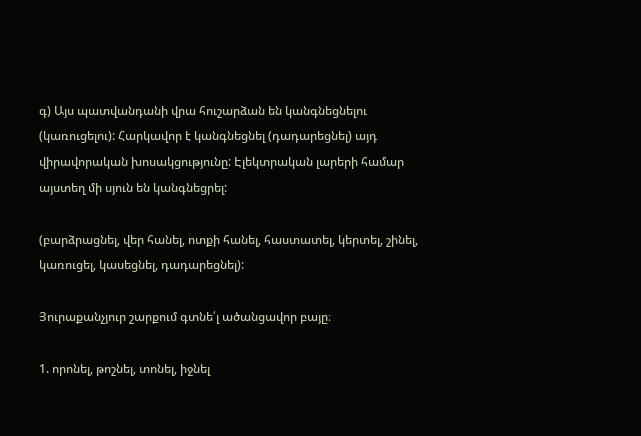գ) Այս պատվանդանի վրա հուշարձան են կանգնեցնելու (կառուցելու): Հարկավոր է կանգնեցնել (դադարեցնել) այդ վիրավորական խոսակցությունը: Էլեկտրական լարերի համար այստեղ մի սյուն են կանգնեցրել:

(բարձրացնել, վեր հանել, ոտքի հանել, հաստատել, կերտել, շինել, կառուցել, կասեցնել, դադարեցնել):

Յուրաքանչյուր շարքում գտնե՛լ ածանցավոր բայը։

1. որոնել, թոշնել, տոնել, իջնել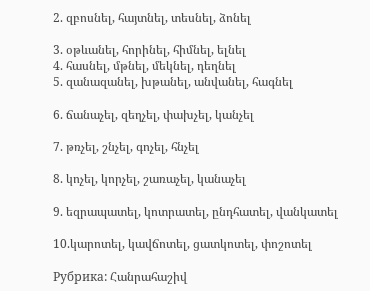2. զբոսնել, հայտնել, տեսնել, ձոնել

3. օթևանել, հորինել, հիմնել, ելնել
4. հասնել, մթնել, մեկնել, դեղնել
5. զանազանել, խթանել, անվանել, հագնել

6. ճանաչել, զեղչել, փախչել, կանչել

7. թռչել, շնչել, գոչել, հնչել

8. կոչել, կորչել, շառաչել, կանաչել

9. եզրապատել, կոտրատել, ընդհատել, վանկատել

10.կարոտել, կավճոտել, ցատկոտել, փոշոտել

Рубрика: Հանրահաշիվ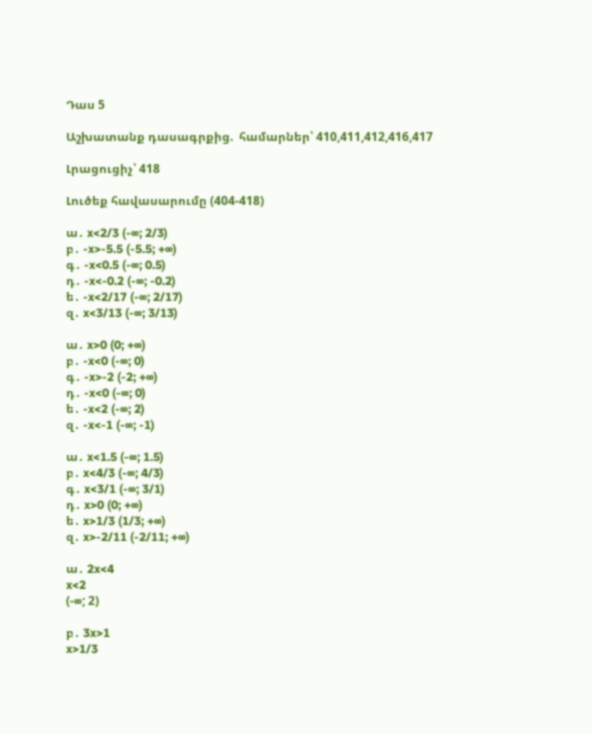Դաս 5

Աշխատանք դասագրքից.  համարներ՝ 410,411,412,416,417

Լրացուցիչ՝ 418

Լուծեք հավասարումը (404-418)

ա․ x<2/3 (-∞; 2/3)
բ․ -x>-5.5 (-5.5; +∞)
գ․ -x<0.5 (-∞; 0.5)
դ․ -x<-0.2 (-∞; -0.2)
ե․ -x<2/17 (-∞; 2/17)
զ․ x<3/13 (-∞; 3/13)

ա․ x>0 (0; +∞)
բ․ -x<0 (-∞; 0)
գ․ -x>-2 (-2; +∞)
դ․ -x<0 (-∞; 0)
ե․ -x<2 (-∞; 2)
զ․ -x<-1 (-∞; -1)

ա․ x<1.5 (-∞; 1.5)
բ․ x<4/3 (-∞; 4/3)
գ․ x<3/1 (-∞; 3/1)
դ․ x>0 (0; +∞)
ե․ x>1/3 (1/3; +∞)
զ․ x>-2/11 (-2/11; +∞)

ա․ 2x<4
x<2
(-∞; 2)

բ․ 3x>1
x>1/3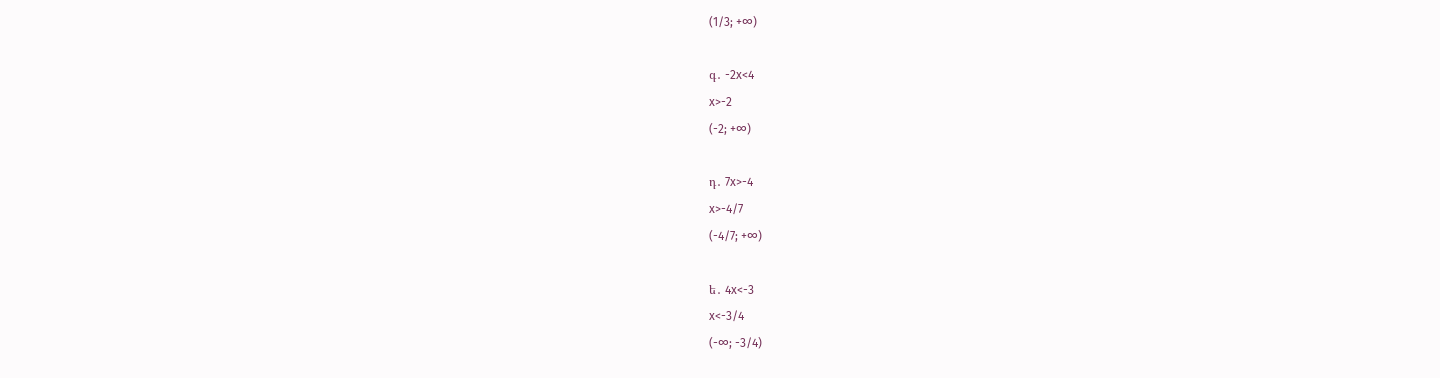(1/3; +∞)

գ․ -2x<4
x>-2
(-2; +∞)

դ․ 7x>-4
x>-4/7
(-4/7; +∞)

ե․ 4x<-3
x<-3/4
(-∞; -3/4)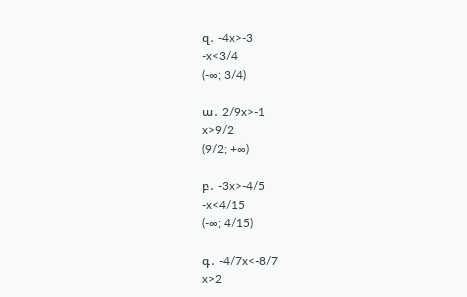զ․ -4x>-3
-x<3/4
(-∞; 3/4)

ա․ 2/9x>-1
x>9/2
(9/2; +∞)

բ․ -3x>-4/5
-x<4/15
(-∞; 4/15)

գ․ -4/7x<-8/7
x>2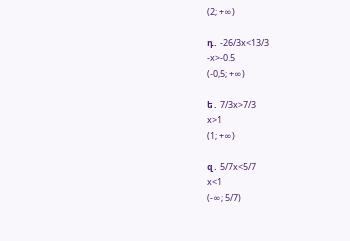(2; +∞)

դ․ -26/3x<13/3
-x>-0.5
(-0,5; +∞)

ե․ 7/3x>7/3
x>1
(1; +∞)

զ․ 5/7x<5/7
x<1
(-∞; 5/7)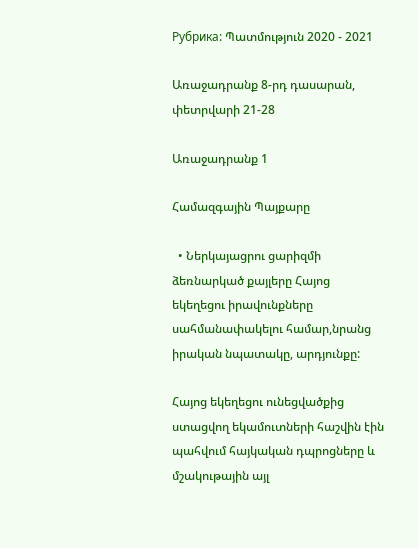Рубрика: Պատմություն 2020 - 2021

Առաջադրանք 8-րդ դասարան, փետրվարի 21-28

Առաջադրանք 1

Համազգային Պայքարը

  • Ներկայացրու ցարիզմի ձեռնարկած քայլերը Հայոց եկեղեցու իրավունքները սահմանափակելու համար,նրանց իրական նպատակը, արդյունքը:

Հայոց եկեղեցու ունեցվածքից ստացվող եկամուտների հաշվին էին պահվում հայկական դպրոցները և մշակութային այլ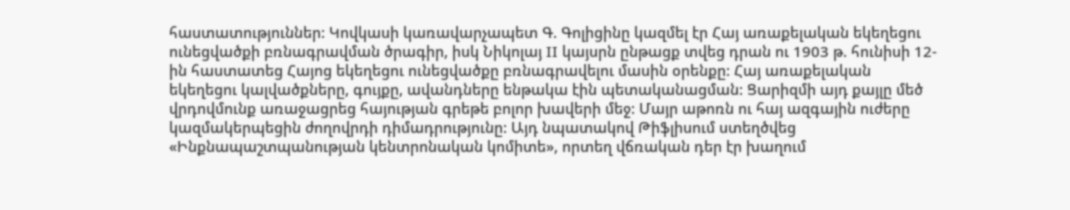հաստատություններ: Կովկասի կառավարչապետ Գ. Գոլիցինը կազմել էր Հայ առաքելական եկեղեցու ունեցվածքի բռնագրավման ծրագիր, իսկ Նիկոլայ II կայսրն ընթացք տվեց դրան ու 1903 թ. հունիսի 12-ին հաստատեց Հայոց եկեղեցու ունեցվածքը բռնագրավելու մասին օրենքը: Հայ առաքելական եկեղեցու կալվածքները, գույքը, ավանդները ենթակա էին պետականացման: Ցարիզմի այդ քայլը մեծ վրդովմունք առաջացրեց հայության գրեթե բոլոր խավերի մեջ: Մայր աթոռն ու հայ ազգային ուժերը կազմակերպեցին ժողովրդի դիմադրությունը: Այդ նպատակով Թիֆլիսում ստեղծվեց «Ինքնապաշտպանության կենտրոնական կոմիտե», որտեղ վճռական դեր էր խաղում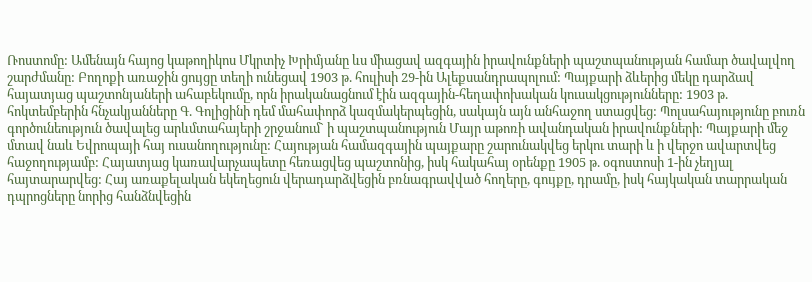Ռոստոմը: Ամենայն հայոց կաթողիկոս Մկրտիչ Խրիմյանը ևս միացավ ազգային իրավունքների պաշտպանության համար ծավալվող շարժմանը: Բողոքի առաջին ցույցը տեղի ունեցավ 1903 թ. հուլիսի 29-ին Ալեքսանդրապոլում: Պայքարի ձևերից մեկը դարձավ հայատյաց պաշտոնյաների ահաբեկումը, որն իրականացնում էին ազգային-հեղափոխական կուսակցությունները: 1903 թ. հոկտեմբերին հնչակյանները Գ. Գոլիցինի դեմ մահափորձ կազմակերպեցին, սակայն այն անհաջող ստացվեց: Պոլսահայությունը բուռն գործունեություն ծավալեց արևմտահայերի շրջանում` ի պաշտպանություն Մայր աթոռի ավանդական իրավունքների: Պայքարի մեջ մտավ նաև Եվրոպայի հայ ուսանողությունը: Հայության համազգային պայքարը շարունակվեց երկու տարի և ի վերջո ավարտվեց հաջողությամբ: Հայատյաց կառավարչապետը հեռացվեց պաշտոնից, իսկ հակահայ օրենքը 1905 թ. օգոստոսի 1-ին չեղյալ հայտարարվեց: Հայ առաքելական եկեղեցուն վերադարձվեցին բռնագրավված հողերը, գույքը, դրամը, իսկ հայկական տարրական դպրոցները նորից հանձնվեցին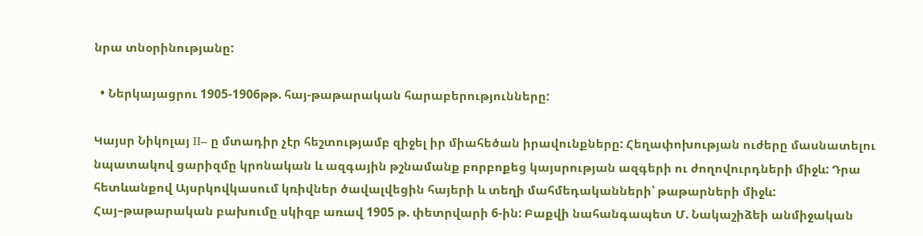նրա տնօրինությանը:

  • Ներկայացրու 1905-1906թթ. հայ-թաթարական հարաբերությունները:

Կայսր Նիկոլայ II– ը մտադիր չէր հեշտությամբ զիջել իր միահեծան իրավունքները: Հեղափոխության ուժերը մասնատելու նպատակով ցարիզմը կրոնական և ազգային թշնամանք բորբոքեց կայսրության ազգերի ու ժողովուրդների միջև: Դրա հետևանքով Այսրկովկասում կռիվներ ծավալվեցին հայերի և տեղի մահմեդականների՝ թաթարների միջև: Հայ–թաթարական բախումը սկիզբ առավ 1905 թ. փետրվարի 6-ին: Բաքվի նահանգապետ Մ. Նակաշիձեի անմիջական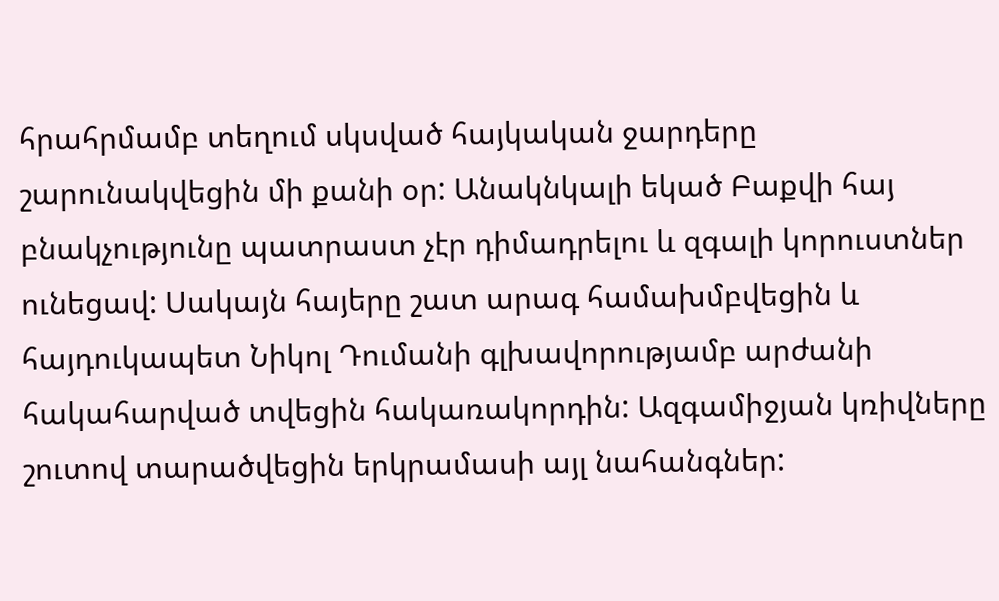հրահրմամբ տեղում սկսված հայկական ջարդերը շարունակվեցին մի քանի օր: Անակնկալի եկած Բաքվի հայ բնակչությունը պատրաստ չէր դիմադրելու և զգալի կորուստներ ունեցավ: Սակայն հայերը շատ արագ համախմբվեցին և հայդուկապետ Նիկոլ Դումանի գլխավորությամբ արժանի հակահարված տվեցին հակառակորդին: Ազգամիջյան կռիվները շուտով տարածվեցին երկրամասի այլ նահանգներ: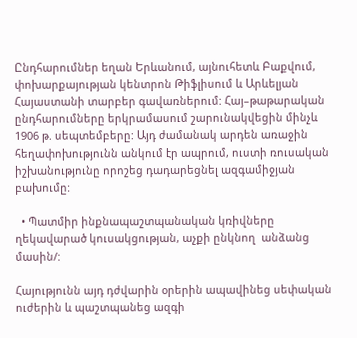Ընդհարումներ եղան Երևանում, այնուհետև Բաքվում, փոխարքայության կենտրոն Թիֆլիսում և Արևելյան Հայաստանի տարբեր գավառներում: Հայ–թաթարական ընդհարումները երկրամասում շարունակվեցին մինչև 1906 թ. սեպտեմբերը: Այդ ժամանակ արդեն առաջին հեղափոխությունն անկում էր ապրում, ուստի ռուսական իշխանությունը որոշեց դադարեցնել ազգամիջյան բախումը:

  • Պատմիր ինքնապաշտպանական կռիվները ղեկավարած կուսակցության, աչքի ընկնող  անձանց մասին/:

Հայությունն այդ դժվարին օրերին ապավինեց սեփական ուժերին և պաշտպանեց ազգի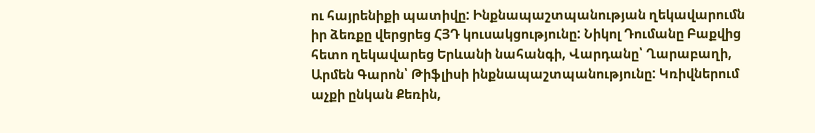ու հայրենիքի պատիվը: Ինքնապաշտպանության ղեկավարումն իր ձեռքը վերցրեց ՀՅԴ կուսակցությունը: Նիկոլ Դումանը Բաքվից հետո ղեկավարեց Երևանի նահանգի, Վարդանը՝ Ղարաբաղի, Արմեն Գարոն՝ Թիֆլիսի ինքնապաշտպանությունը: Կռիվներում աչքի ընկան Քեռին,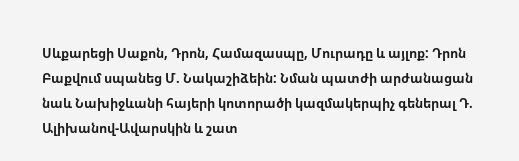Սևքարեցի Սաքոն, Դրոն, Համազասպը, Մուրադը և այլոք: Դրոն Բաքվում սպանեց Մ. Նակաշիձեին: Նման պատժի արժանացան նաև Նախիջևանի հայերի կոտորածի կազմակերպիչ գեներալ Դ. Ալիխանով-Ավարսկին և շատ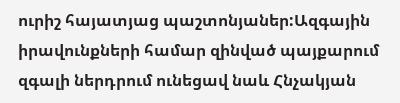ուրիշ հայատյաց պաշտոնյաներ:Ազգային իրավունքների համար զինված պայքարում զգալի ներդրում ունեցավ նաև Հնչակյան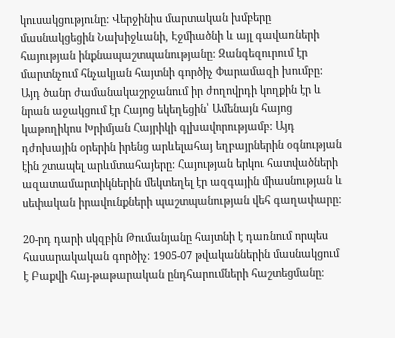կուսակցությունը: Վերջինիս մարտական խմբերը մասնակցեցին Նախիջևանի, Էջմիածնի և այլ գավառների հայության ինքնապաշտպանությանը: Զանգեզուրում էր մարտնչում հնչակյան հայտնի գործիչ Փարամազի խումբը: Այդ ծանր ժամանակաշրջանում իր ժողովրդի կողքին էր և նրան աջակցում էր Հայոց եկեղեցին՝ Ամենայն հայոց կաթողիկոս Խրիմյան Հայրիկի գլխավորությամբ: Այդ դժոխային օրերին իրենց արևելահայ եղբայրներին օգնության էին շտապել արևմտահայերը: Հայության երկու հատվածների ազատամարտիկներին մեկտեղել էր ազգային միասնության և սեփական իրավունքների պաշտպանության վեհ գաղափարը:

20-րդ դարի սկզբին Թումանյանը հայտնի է դառնում որպես հասարակական գործիչ։ 1905-07 թվականներին մասնակցում է Բաքվի հայ-թաթարական ընդհարումների հաշտեցմանը։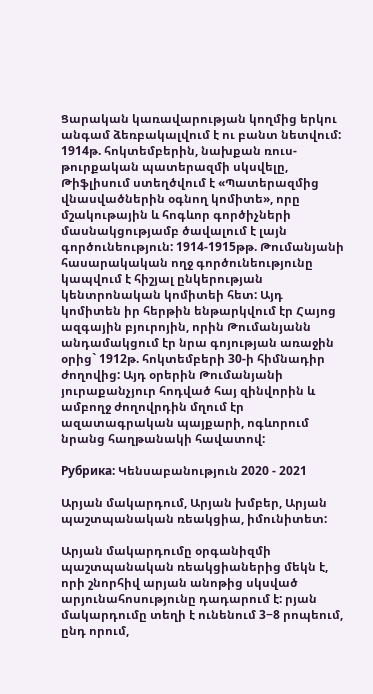Ցարական կառավարության կողմից երկու անգամ ձեռբակալվում է ու բանտ նետվում: 1914թ. հոկտեմբերին, նախքան ռուս-թուրքական պատերազմի սկսվելը, Թիֆլիսում ստեղծվում է «Պատերազմից վնասվածներին օգնող կոմիտե», որը մշակութային և հոգևոր գործիչների մասնակցությամբ ծավալում է լայն գործունեություն: 1914-1915թթ. Թումանյանի հասարակական ողջ գործունեությունը կապվում է հիշյալ ընկերության կենտրոնական կոմիտեի հետ: Այդ կոմիտեն իր հերթին ենթարկվում էր Հայոց ազգային բյուրոյին, որին Թումանյանն անդամակցում էր նրա գոյության առաջին օրից` 1912թ. հոկտեմբերի 30-ի հիմնադիր ժողովից: Այդ օրերին Թումանյանի յուրաքանչյուր հոդված հայ զինվորին և ամբողջ ժողովրդին մղում էր ազատագրական պայքարի, ոգևորում նրանց հաղթանակի հավատով:

Рубрика: Կենսաբանություն 2020 - 2021

Արյան մակարդում, Արյան խմբեր, Արյան պաշտպանական ռեակցիա, իմունիտետ:

Արյան մակարդումը օրգանիզմի պաշտպանական ռեակցիաներից մեկն է, որի շնորհիվ արյան անոթից սկսված արյունահոսությունը դադարում է: րյան մակարդումը տեղի է ունենում 3−8 րոպեում, ընդ որում,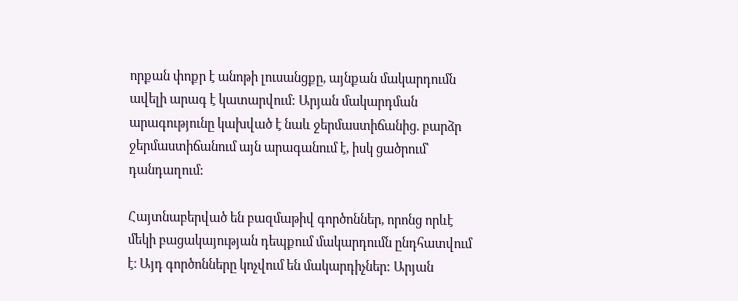որքան փոքր է անոթի լուսանցքը, այնքան մակարդումն ավելի արագ է կատարվում: Արյան մակարդման արագությունը կախված է նաև ջերմաստիճանից. բարձր ջերմաստիճանում այն արագանում է, իսկ ցածրում՝ դանդաղում:

Հայտնաբերված են բազմաթիվ գործոններ, որոնց որևէ մեկի բացակայության դեպքում մակարդումն ընդհատվում է։ Այդ գործոնները կոչվում են մակարդիչներ: Արյան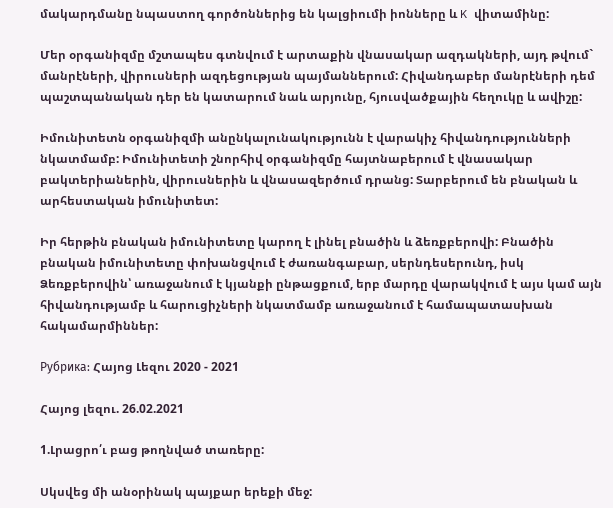մակարդմանը նպաստող գործոններից են կալցիումի իոնները և K վիտամինը:

Մեր օրգանիզմը մշտապես գտնվում է արտաքին վնասակար ազդակների, այդ թվում` մանրէների, վիրուսների ազդեցության պայմաններում: Հիվանդաբեր մանրէների դեմ պաշտպանական դեր են կատարում նաև արյունը, հյուսվածքային հեղուկը և ավիշը:

Իմունիտետն օրգանիզմի անընկալունակությունն է վարակիչ հիվանդությունների նկատմամբ: Իմունիտետի շնորհիվ օրգանիզմը հայտնաբերում է վնասակար բակտերիաներին, վիրուսներին և վնասազերծում դրանց: Տարբերում են բնական և արհեստական իմունիտետ:

Իր հերթին բնական իմունիտետը կարող է լինել բնածին և ձեռքբերովի: Բնածին բնական իմունիտետը փոխանցվում է ժառանգաբար, սերնդեսերունդ, իսկ Ձեռքբերովին՝ առաջանում է կյանքի ընթացքում, երբ մարդը վարակվում է այս կամ այն հիվանդությամբ և հարուցիչների նկատմամբ առաջանում է համապատասխան հակամարմիններ:

Рубрика: Հայոց Լեզու 2020 - 2021

Հայոց լեզու. 26.02.2021

1.Լրացրո՛ւ բաց թողնված տառերը:

Սկսվեց մի անօրինակ պայքար երեքի մեջ: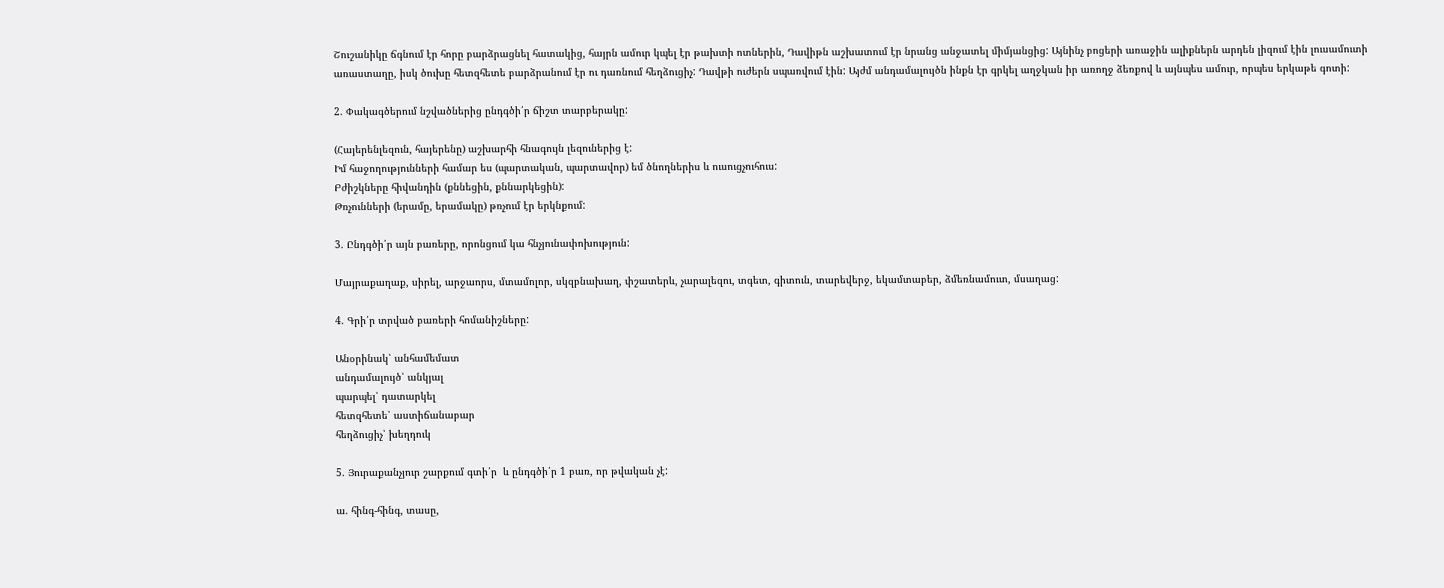Շուշանիկը ճգնում էր հորը բարձրացնել հատակից, հայրն ամուր կպել էր թախտի ոտներին, Դավիթն աշխատում էր նրանց անջատել միմյանցից: Այնինչ բոցերի առաջին ալիքներն արդեն լիզում էին լուսամուտի առաստաղը, իսկ ծուխը հետզհետե բարձրանում էր ու դառնում հեղձուցիչ: Դավթի ուժերն սպառվում էին: Այժմ անդամալույծն ինքն էր գրկել աղջկան իր առողջ ձեռքով և այնպես ամուր, որպես երկաթե գոտի:

2. Փակագծերում նշվածներից ընդգծի՛ր ճիշտ տարբերակը:

(Հայերենլեզուն, հայերենը) աշխարհի հնագույն լեզուներից է:
Իմ հաջողությունների համար ես (պարտական, պարտավոր) եմ ծնողներիս և ուսուցչուհուս:
Բժիշկները հիվանդին (քննեցին, քննարկեցին):
Թռչունների (երամը, երամակը) թռչում էր երկնքում:

3. Ընդգծի՛ր այն բառերը, որոնցում կա հնչյունափոխություն:

Մայրաքաղաք, սիրել, արջաորս, մտամոլոր, սկզբնախաղ, փշատերև, չարալեզու, տգետ, գիտուն, տարեվերջ, եկամտաբեր, ձմեռնամուտ, մսաղաց:

4. Գրի՛ր տրված բառերի հոմանիշները:

Անօրինակ՝ անհամեմատ
անդամալույծ՝ անկյալ
պարպել՝ դատարկել
հետզհետե՝ աստիճանաբար
հեղձուցիչ՝ խեղդուկ

5. Յուրաքանչյուր շարքում գտի՛ր  և ընդգծի՛ր 1 բառ, որ թվական չէ:

ա. հինգ-հինգ, տասը,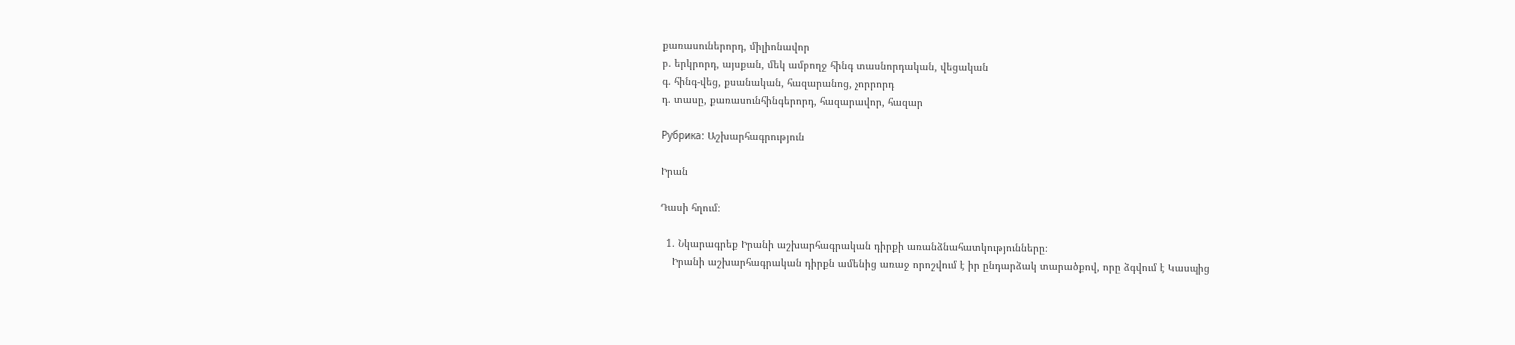քառասուներորդ, միլիոնավոր
բ. երկրորդ, այսքան, մեկ ամբողջ հինգ տասնորդական, վեցական
գ. հինգ-վեց, քսանական, հազարանոց, չորրորդ
դ. տասը, քառասունհինգերորդ, հազարավոր, հազար

Рубрика: Աշխարհագրություն

Իրան

Դասի հղում։

  1. Նկարագրեք Իրանի աշխարհագրական դիրքի առանձնահատկությունները։
    Իրանի աշխարհագրական դիրքն ամենից առաջ որոշվում է իր ընդարձակ տարածքով, որը ձգվում է Կասպից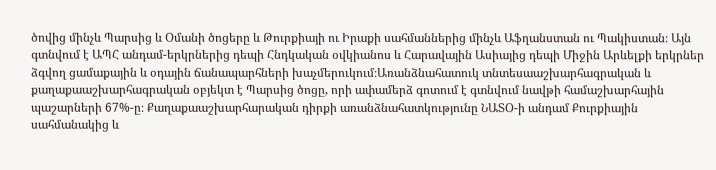ծովից մինչև Պարսից և Օմանի ծոցերը և Թուրքիայի ու Իրաքի սահմաններից մինչև Աֆղանստան ու Պակիստան։ Այն գտնվում է ԱՊՀ անդամ-երկրներից դեպի Հնդկական օվկիանոս և Հարավային Ասիայից դեպի Միջին Արևելքի երկրներ ձգվող ցամաքային և օդային ճանապարհների խաչմերուկում։Առանձնահատուկ տնտեսաաշխարհագրական և քաղաքաաշխարհագրական օբյեկտ է Պարսից ծոցը, որի ափամերձ գոտում է գտնվում նավթի համաշխարհային պաշարների 67%-ը։ Քաղաքաաշխարհարական դիրքի առանձնահատկությունը ՆԱՏՕ-ի անդամ Քուրքիային սահմանակից և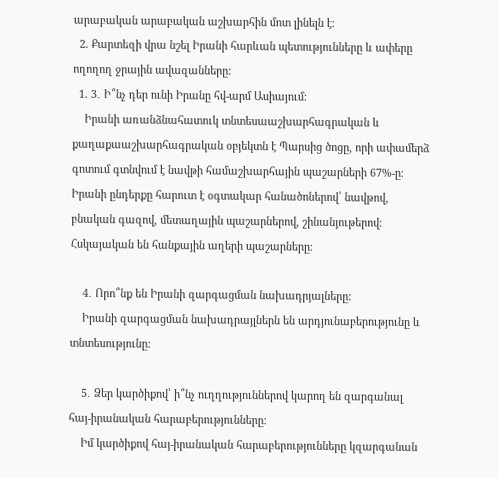արաբական արաբական աշխարհին մոտ լինելն է։
  2. Քարտեզի վրա նշել Իրանի հարևան պետությունները և ափերը ողողող ջրային ավազանները:
  1. 3․ Ի՞նչ դեր ունի Իրանը հվ-արմ Ասիայում:
    Իրանի առանձնահատուկ տնտեսաաշխարհագրական և քաղաքաաշխարհագրական օբյեկտն է Պարսից ծոցը, որի ափամերձ գոտում գտնվում է նավթի համաշխարհային պաշարների 67%-ը։ Իրանի ընդերքը հարուտ է օգտակար հանածոներով՝ նավթով, բնական գազով, մետաղային պաշարներով, շինանյութերով։ Հսկայական են հանքային աղերի պաշարները։

    4․ Որո՞նք են Իրանի զարգացման նախադրյալները:
    Իրանի զարգացման նախադրայլներն են արդյունաբերությունը և տնտեսությունը։

    5․ Ձեր կարծիքով՝ ի՞նչ ուղղություններով կարող են զարգանալ հայ-իրանական հարաբերությունները։
    Իմ կարծիքով հայ-իրանական հարաբերությունները կզարգանան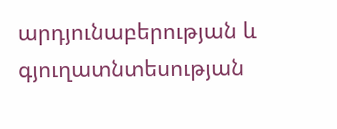արդյունաբերության և գյուղատնտեսության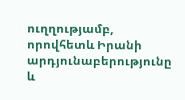ուղղությամբ, որովհետև Իրանի արդյունաբերությունը և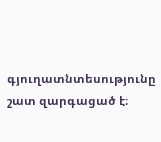գյուղատնտեսությունը շատ զարգացած է։